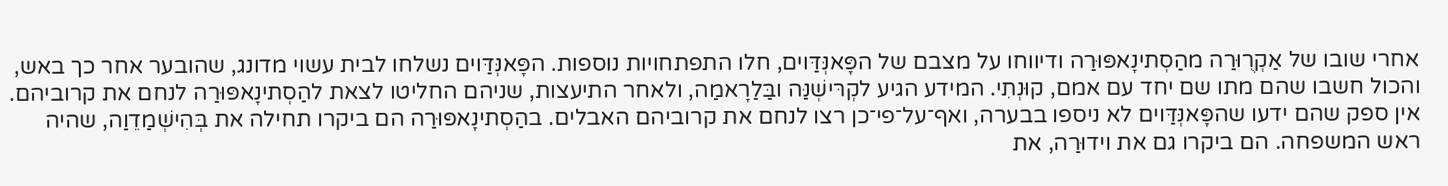אחרי שובו של אַקְרֻוּרַה מהַסְתינָאפּוּרַה ודיווחו על מצבם של הפָּאנְּדַּוים, חלו התפתחויות נוספות. הפָּאנְּדַּוים נשלחו לבית עשוי מדונג, שהובער אחר כך באש, והכול חשבו שהם מתו שם יחד עם אמם, קוּנְתִי. המידע הגיע לקְרּישְׁנַּה ובַּלַרָאמַה, ולאחר התיעצות, שניהם החליטו לצאת להַסְתינָאפּוּרַה לנחם את קרוביהם. אין ספק שהם ידעו שהפָּאנְּדַּוים לא ניספו בבערה, ואף־על־פי־כן רצו לנחם את קרוביהם האבלים. בהַסְתינָאפּוּרַה הם ביקרו תחילה את בְּהִישְׁמַדֵוַה, שהיה ראש המשפחה. הם ביקרו גם את וידוּרַה, את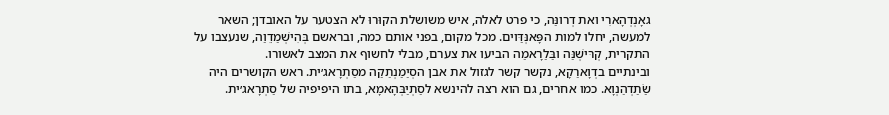גאָנְדְהָארִי ואת דְרונַּה, כי פרט לאלה, איש משושלת הקוּרוּ לא הצטער על האובדן; השאר למעשה, יחלו למות הפָּאנְּדַּוים. מכל מקום, בפני אותם כמה, ובראשם בְּהִישְׁמַדֵוַה, שנעצבו על התקרית, קְרּישְׁנַּה ובַּלַרָאמַה הביעו את צערם, מבלי לחשוף את המצב לאשורו.
ובינתיים בדְוָארַקָא, נקשר קשר לגזול את אבן הסְיַמַנְתַקַה מסַתְרָאג׳ית. ראש הקושרים היה שַׂתַדְהַנְוָא. כמו אחרים, גם הוא רצה להינשא לסַתְיַבְּהָאמָא, בתו היפיפיה של סַתְרָאג׳ית.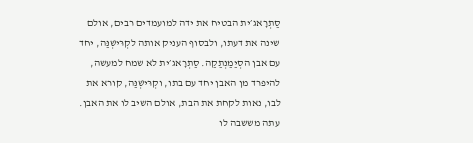סַתְרָאג׳ית הבטיח את ידה למועמדים רבים, אולם שינה את דעתו, ולבסוף העניק אותה לקְרּישְׁנַּה, יחד עם אבן הסְיַמַנְתַקַה. סַתְרָאג׳ית לא שמח למעשה, להיפרד מן האבן יחד עם בתו, וקְרּישְׁנַּה, קורא את לבו, נאות לקחת את הבת, אולם השיב לו את האבן. עתה מששבה לו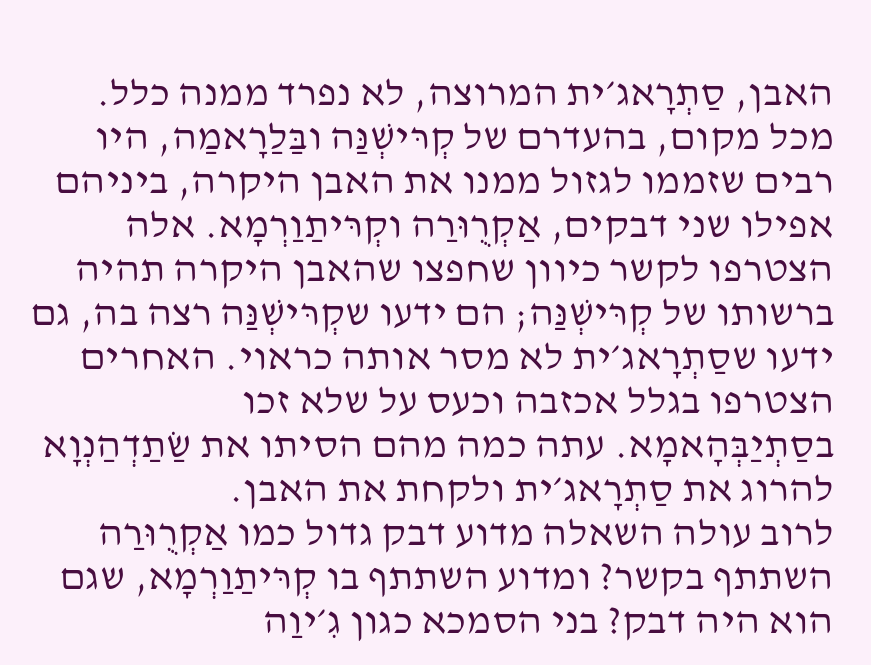האבן, סַתְרָאג׳ית המרוצה, לא נפרד ממנה כלל.
מכל מקום, בהעדרם של קְרּישְׁנַּה ובַּלַרָאמַה, היו רבים שזממו לגזול ממנו את האבן היקרה, ביניהם אפילו שני דבקים, אַקְרֻוּרַה וקְרּיתַוַרְמָא. אלה הצטרפו לקשר כיוון שחפצו שהאבן היקרה תהיה ברשותו של קְרּישְׁנַּה; הם ידעו שקְרּישְׁנַּה רצה בה, גם ידעו שסַתְרָאג׳ית לא מסר אותה כראוי. האחרים הצטרפו בגלל אכזבה וכעס על שלא זכו בסַתְיַבְּהָאמָא. עתה כמה מהם הסיתו את שַׂתַדְהַנְוָא להרוג את סַתְרָאג׳ית ולקחת את האבן.
לרוב עולה השאלה מדוע דבק גדול כמו אַקְרֻוּרַה השתתף בקשר? ומדוע השתתף בו קְרּיתַוַרְמָא, שגם הוא היה דבק? בני הסמכא כגון גִ׳יוַה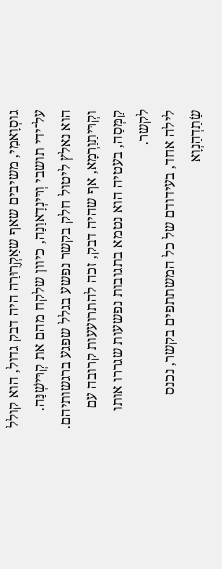גוסְוָאמִי, משיבים שאף שאַקְרֻוּרַה היה דבק גדול, הוא קולל על־ידי תושבי וְרּינְדָאוַנַה, כיוון שלקח מהם את קְרּישְׁנַּה. הוא נאלץ ליטול חלק בקשר נפשע בגלל שפגע ברגשותיהם. וקְרּיתַוַרְמָא, אף שהיה דבק, זכה להתרועעות קרובה עם קַמְּסַה, בעטיה הוא נטמא בתגובות נפשעות שגררו אותו לקשר.
לילה אחד, בעידודם של כל המשתתפים בקשר, נכנס שַׂתַדְהַנְוָא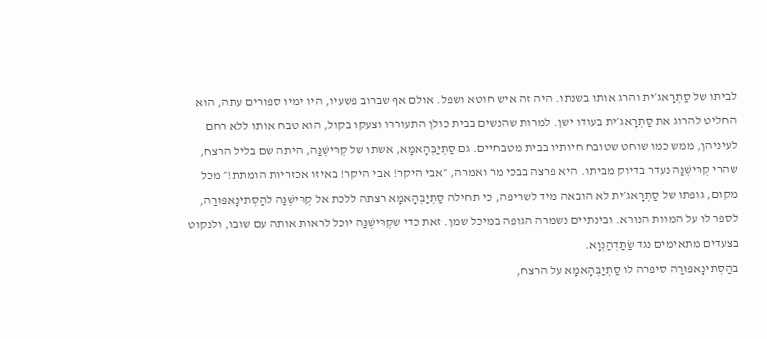לביתו של סַתְרָאג׳ית והרג אותו בשנתו. היה זה איש חוטא ושפל. אולם אף שברוב פשעיו, היו ימיו ספורים עתה, הוא החליט להרוג את סַתְרָאג׳ית בעודו ישן. למרות שהנשים בבית כולן התעוררו וצעקו בקול, הוא טבח אותו ללא רחם לעיניהן, ממש כמו שוחט שטובח חיותיו בבית מטבחיים. גם סַתְיַבְּהָאמָא, אשתו של קְרּישְׁנַּה, היתה שם בליל הרצח, שהרי קְרּישְׁנַּה נעדר בדיוק מביתו. היא פרצה בבכי מר ואמרה, ״אבי היקר! אבי היקר! באיזו אכזריות הומתת!״ מכל מקום, גופתו של סַתְרָאג׳ית לא הובאה מיד לשריפה, כי תחילה סַתְיַבְּהָאמָא רצתה ללכת אל קְרּישְׁנַּה להַסְתינָאפּוּרַה, לספר לו על המוות הנורא. ובינתיים נשמרה הגופה במיכל שמן. זאת כדי שקְרּישְׁנַּה יוכל לראות אותה עם שובו, ולנקוט בצעדים מתאימים נגד שַׂתַדְהַנְוָא.
בהַסְתינָאפּוּרַה סיפרה לו סַתְיַבְּהָאמָא על הרצח,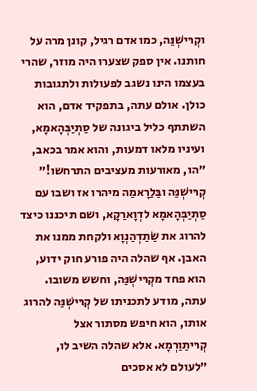וקְרּישְׁנַּה, כמו אדם רגיל, קונן מרה על חותנו. אין ספק שצערו היה מוזר, שהרי בעצמו הינו נשגב לפעולות ולתגובות כולן. אולם עתה, בתפקיד אדם, הוא השתתף כליל ביגונה של סַתְיַבְּהָאמָא, ועיניו מלאו דמעות, והוא אמר בכאב, ״הו, מאורעות מעציבים התרחשו!״ קְרּישְׁנַּה ובַּלַרָאמַה מיהרו אז ושבו עם סַתְיַבְּהָאמָא לדְוָארַקָא, ושם תיכננו כיצד להרוג את שַׂתַדְהַנְוָא ולקחת ממנו את האבן. אף שהלה היה פורע חוק ידוע, הוא פחד מקְרּישְׁנַּה, וחשש משובו.
עתה, מודע לתכניתו של קְרּישְׁנַּה להרוג אותו, הוא חיפש מסתור אצל קְרּיתַוַרְמָא. אלא שהלה השיב לו, ״לעולם לא אסכים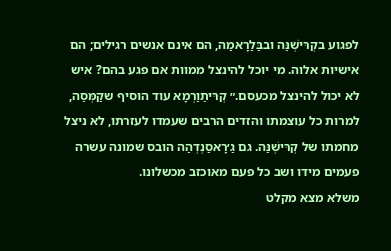לפגוע בקְרּישְׁנַּה ובבַּלַרָאמַה, הם אינם אנשים רגילים; הם אישיות אלוה. מי יוכל להינצל ממוות אם פגע בהם? איש לא יכול להינצל מכעסם.״ קְרּיתַוַרְמָא עוד הוסיף שקַמְּסַה, למרות כל עוצמתו והזדים הרבים שעמדו לעזרתו, לא ניצל מחמתו של קְרּישְׁנַּה. גם גַ׳רָאסַנְדְהַה הובס שמונה עשרה פעמים מידו ושב כל פעם מאוכזב מכשלונו.
משלא מצא מקלט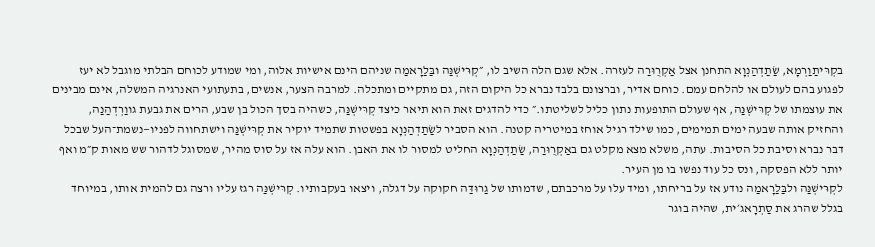בקְרּיתַוַרְמָא, שַׂתַדְהַנְוָא התחנן אצל אַקְרֻוּרַה לעזרה. אלא שגם הלה השיב לו, ״קְרּישְׁנַּה ובַּלַרָאמַה שניהם הינם אישיות אלוה, ומי שמודע לכוחם הבלתי מוגבל לא יעז לפגוע בהם לעולם או להלחם עמם. כוחם אדיר, וברצונם בלבד נברא כל היקום הזה, גם מתקיים ומתכלה. למרבה הצער, אנשים, בתעתועי האנרגיה המשלה, אינם מבינים את עוצמתו של קְרּישְׁנַּה, אף שעולם התופעות נתון כליל לשליטתו.״ כדי להדגים זאת הוא תיאר כיצד קְרּישְׁנַּה, כשהיה בסך הכול בן שבע, הרים את גבעת גווַרְדְהַנַה, והחזיק אותה שבעה ימים תמימים, כמו שילד רגיל אוחז במיטריה קטנה. הוא הסביר לשַׂתַדְהַנְוָא בפשטות שתמיד יוקיר את קְרּישְׁנַּה וישתחווה לפניו—נשמת־העל שבכל דבר נברא וסיבת כל הסיבות. עתה, משלא מצא מקלט גם באַקְרֻוּרַה, שַׂתַדְהַנְוָא החליט למסור לו את האבן. הוא עלה אז על סוס מהיר, שמסוגל לדהור שש מאות ק״מ ואף יותר ללא הפסקה, ונס כל עוד נפשו בו מן העיר.
לקְרּישְׁנַּה ולבַּלַרָאמַה נודע אז על בריחתו, ומיד עלו על מרכבתם, שדמותו של גַרוּדַּה חקוקה על דגלה, ויצאו בעקבותיו. קְרּישְׁנַּה רגז עליו ורצה גם להמית אותו, במיוחד בגלל שהרג את סַתְרָאג׳ית, שהיה בוגר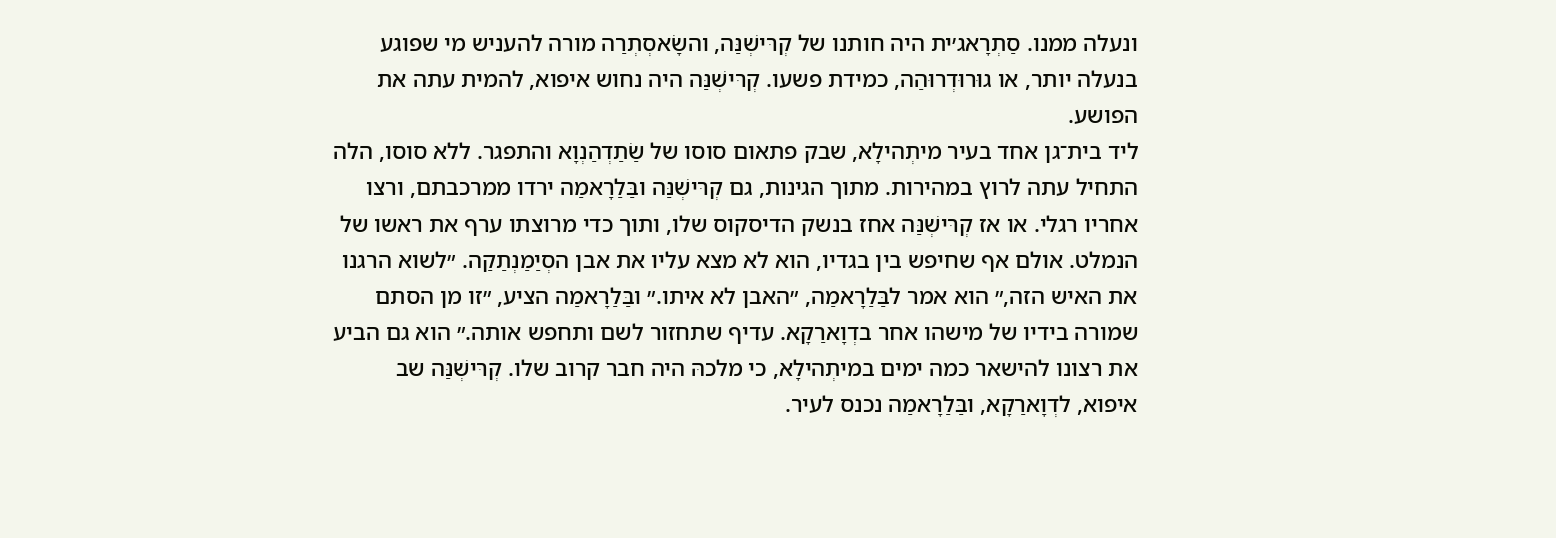ונעלה ממנו. סַתְרָאג׳ית היה חותנו של קְרּישְׁנַּה, והשָׂאסְתְרַה מורה להעניש מי שפוגע בנעלה יותר, או גוּרוּדְרוּהַה, כמידת פשעו. קְרּישְׁנַּה היה נחוש איפוא, להמית עתה את הפושע.
ליד בית־גן אחד בעיר מיתְהילָא, שבק פתאום סוסו של שַׂתַדְהַנְוָא והתפגר. ללא סוסו, הלה התחיל עתה לרוץ במהירות. מתוך הגינות, גם קְרּישְׁנַּה ובַּלַרָאמַה ירדו ממרכבתם, ורצו אחריו רגלי. או אז קְרּישְׁנַּה אחז בנשק הדיסקוס שלו, ותוך כדי מרוצתו ערף את ראשו של הנמלט. אולם אף שחיפש בין בגדיו, הוא לא מצא עליו את אבן הסְיַמַנְתַקַה. ״לשוא הרגנו את האיש הזה,״ הוא אמר לבַּלַרָאמַה, ״האבן לא איתו.״ ובַּלַרָאמַה הציע, ״זו מן הסתם שמורה בידיו של מישהו אחר בדְוָארַקָא. עדיף שתחזור לשם ותחפש אותה.״ הוא גם הביע את רצונו להישאר כמה ימים במיתְהילָא, כי מלכהּ היה חבר קרוב שלו. קְרּישְׁנַּה שב איפוא, לדְוָארַקָא, ובַּלַרָאמַה נכנס לעיר.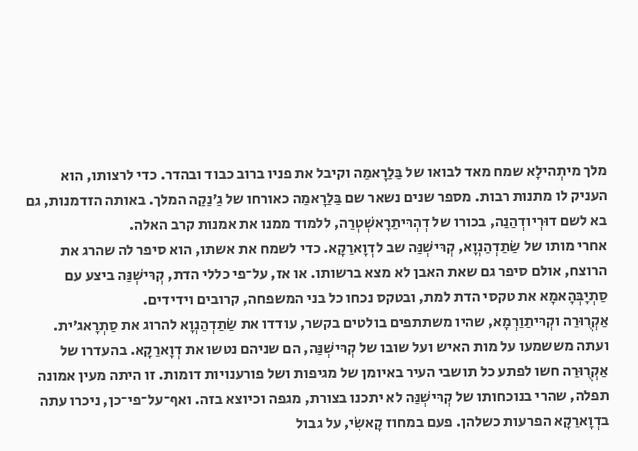מלך מיתְהילָא שמח מאד לבואו של בַּלַרָאמַה וקיבל את פניו ברוב כבוד ובהדר. כדי לרצותו, הוא העניק לו מתנות רבות. מספר שנים נשאר שם בַּלַרָאמַה כאורחו של גַ׳נַקַה המלך. באותה הזדמנות, גם בא לשם דוּרְיודְהַנַה, בכורו של דְהְרּיתַרָאשְׁטְרַה, ללמוד ממנו את אמנות קרב האלה.
אחרי מותו של שַׂתַדְהַנְוָא, קְרּישְׁנַּה שב לדְוָארַקָא. כדי לשמח את אשתו, הוא סיפר לה שהרג את הרוצח, אולם סיפר גם שאת האבן לא מצא ברשותו. או אז, על־פי כללי הדת, קְרּישְׁנַּה ביצע עם סַתְיָבְּהָאמָא את טקסי הדת למת, ובטקס נכחו כל בני המשפחה, קרובים וידידים.
אַקְרֻוּרַה וקְרּיתַוַרְמָא, שהיו משתתפים בולטים בקשר, עודדו את שַׂתַדְהַנְוָא להרוג את סַתְרָאג׳ית. ועתה מששמעו על מות האיש ועל שובו של קְרּישְׁנַּה, הם שניהם נטשו את דְוָארַקָא. בהעדרו של אַקְרֻוּרַה חשו לפתע כל תושבי העיר באיומן של מגיפות ושל פורענויות דומות. זו היתה מעין אמונה תפלה, שהרי בנוכחותו של קְרּישְׁנַּה לא יתכנו בצורת, מגפה וכיוצא בזה. ואף־על־פי־כן, ניכרו עתה בדְוָארַקָא הפרעות כשלהן. פעם במחוז קָאשִׂי, על גבול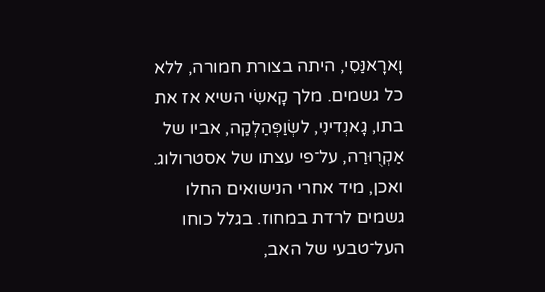וָארָאנַּסִי, היתה בצורת חמורה, ללא כל גשמים. מלך קָאשִׂי השיא אז את בתו, גָאנְדינִי, לשְׂוַפְּהַלְקַה, אביו של אַקְרֻוּרַה, על־פי עצתו של אסטרולוג. ואכן, מיד אחרי הנישואים החלו גשמים לרדת במחוז. בגלל כוחו העל־טבעי של האב,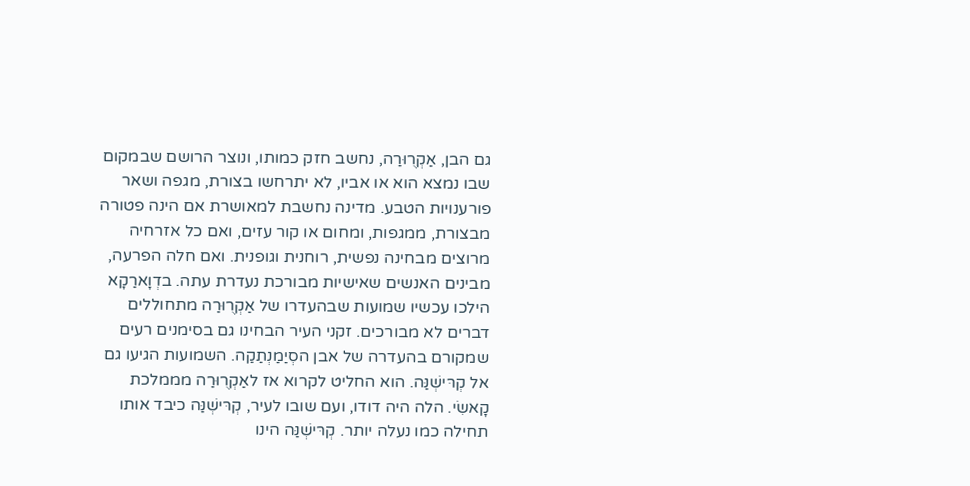גם הבן, אַקְרֻוּרַה, נחשב חזק כמותו, ונוצר הרושם שבמקום שבו נמצא הוא או אביו, לא יתרחשו בצורת, מגפה ושאר פורענויות הטבע. מדינה נחשבת למאושרת אם הינה פטורה מבצורת, ממגפות, ומחום או קור עזים, ואם כל אזרחיה מרוצים מבחינה נפשית, רוחנית וגופנית. ואם חלה הפרעה, מבינים האנשים שאישיות מבורכת נעדרת עתה. בדְוָארַקָא הילכו עכשיו שמועות שבהעדרו של אַקְרֻוּרַה מתחוללים דברים לא מבורכים. זקני העיר הבחינו גם בסימנים רעים שמקורם בהעדרה של אבן הסְיַמַנְתַקַה. השמועות הגיעו גם אל קְרּישְׁנַּה. הוא החליט לקרוא אז לאַקְרֻוּרַה מממלכת קָאשִׂי. הלה היה דודו, ועם שובו לעיר, קְרּישְׁנַּה כיבד אותו תחילה כמו נעלה יותר. קְרּישְׁנַּה הינו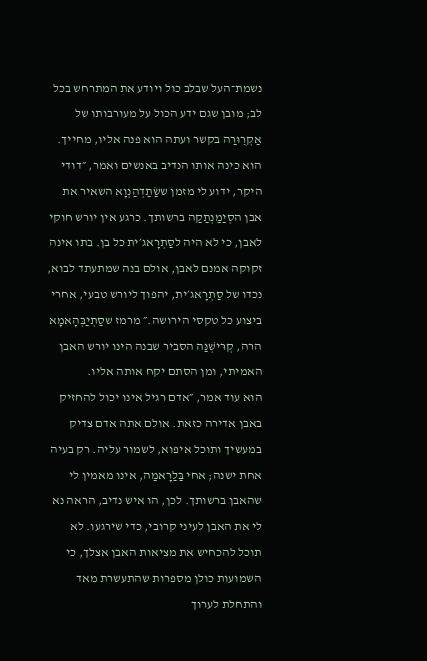נשמת־העל שבלב כול ויודע את המתרחש בכל לב; מובן שגם ידע הכול על מעורבותו של אַקְרֻוּרַה בקשר ועתה הוא פנה אליו, מחייך.
הוא כינה אותו הנדיב באנשים ואמר, ״דודי היקר, ידוע לי מזמן ששַׂתַדְהַנְוָא השאיר את אבן הסְיַמַנְתַקַה ברשותך. כרגע אין יורש חוקי לאבן, כי לא היה לסַתְרָאג׳ית כל בן. בתו אינה זקוקה אמנם לאבן, אולם בנה שמתעתד לבוא, נכדו של סַתְרָאג׳ית, יהפוך ליורש טבעי, אחרי ביצוע כל טקסי הירושה.״ מרמז שסַתְיַבְּהָאמָא הרה, קְרּישְׁנַּה הסביר שבנה הינו יורש האבן האמיתי, ומן הסתם יקח אותה אליו.
הוא עוד אמר, ״אדם רגיל אינו יכול להחזיק באבן אדירה כזאת. אולם אתה אדם צדיק במעשיך ותוכל איפוא, לשמור עליה. רק בעיה אחת ישנה; אחי בַּלַרָאמַה, אינו מאמין לי שהאבן ברשותך. לכן, הו איש נדיב, הראה נא לי את האבן לעיני קרובי, כדי שירגעו. לא תוכל להכחיש את מציאות האבן אצלך, כי השמועות כולן מספרות שהתעשרת מאד והתחלת לערוך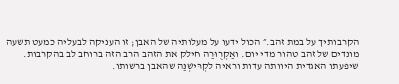הקרבותיך על במת זהב.״ הכול ידעו על מעלותיה של האבן; זו העניקה לבעליה כמעט תשעה מונדים של זהב טהור מדי יום. ואַקְרֻוּרַה חילק את הזהב הרב הזה ברוחב לב בהקרבות. שיפעתו האגדית היוותה עדות וראיה לקְרּישְׁנַּה שהאבן ברשותו.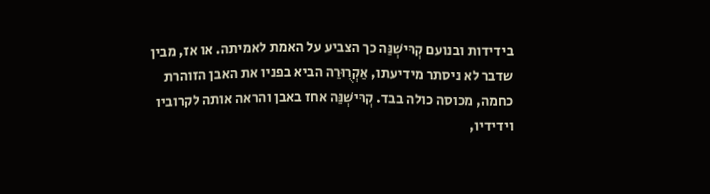בידידות ובנועם קְרּישְׁנַּה כך הצביע על האמת לאמיתה. או אז, מבין שדבר לא ניסתר מידיעתו, אַקְרֻוּרַה הביא בפניו את האבן הזוהרת כחמה, מכוסה כולה בבד. קְרּישְׁנַּה אחז באבן והראה אותה לקרוביו וידידיו,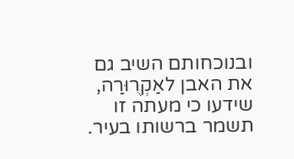ובנוכחותם השיב גם את האבן לאַקְרֻוּרַה, שידעו כי מעתה זו תשמר ברשותו בעיר.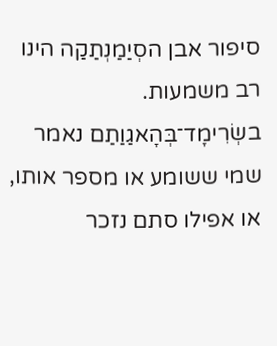סיפור אבן הסְיַמַנְתַקַה הינו רב משמעות. בשְׂרִימָד־בְּהָאגַוַתַם נאמר שמי ששומע או מספר אותו, או אפילו סתם נזכר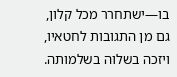בו—ישתחרר מכל קלון, גם מן התגובות לחטאיו, ויזכה בשלוה בשלמותה.